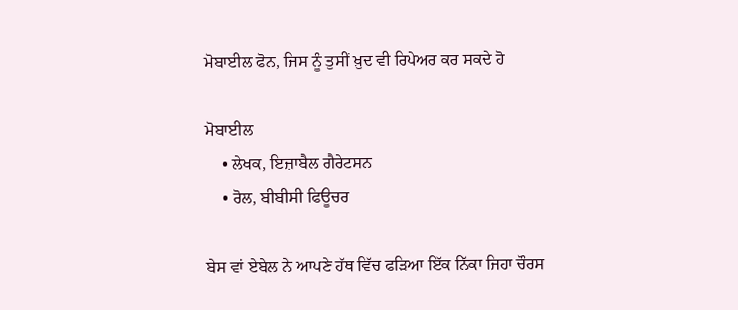ਮੋਬਾਈਲ ਫੋਨ, ਜਿਸ ਨੂੰ ਤੁਸੀਂ ਖ਼ੁਦ ਵੀ ਰਿਪੇਅਰ ਕਰ ਸਕਦੇ ਹੋ

ਮੋਬਾਈਲ
    • ਲੇਖਕ, ਇਜ਼ਾਬੈਲ ਗੈਰੇਟਸਨ
    • ਰੋਲ, ਬੀਬੀਸੀ ਫਿਊਚਰ

ਬੇਸ ਵਾਂ ਏਬੇਲ ਨੇ ਆਪਣੇ ਹੱਥ ਵਿੱਚ ਫੜਿਆ ਇੱਕ ਨਿੱਕਾ ਜਿਹਾ ਚੌਰਸ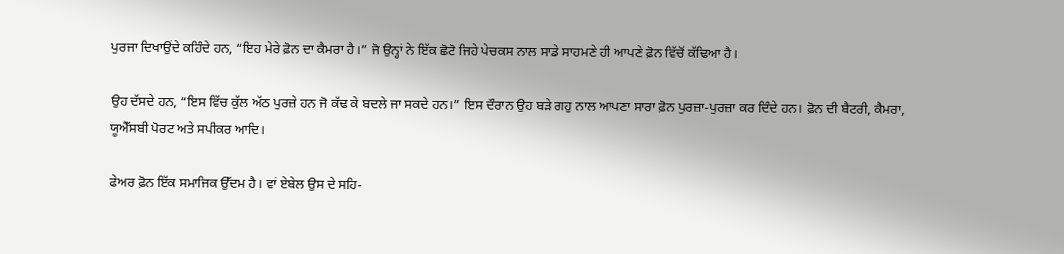ਪੁਰਜਾ ਦਿਖਾਉਂਦੇ ਕਹਿੰਦੇ ਹਨ, “ਇਹ ਮੇਰੇ ਫ਼ੋਨ ਦਾ ਕੈਮਰਾ ਹੈ।” ਜੋ ਉਨ੍ਹਾਂ ਨੇ ਇੱਕ ਛੋਟੋ ਜਿਹੇ ਪੇਚਕਸ ਨਾਲ ਸਾਡੇ ਸਾਹਮਣੇ ਹੀ ਆਪਣੇ ਫ਼ੋਨ ਵਿੱਚੋਂ ਕੱਢਿਆ ਹੈ।

ਉਹ ਦੱਸਦੇ ਹਨ, “ਇਸ ਵਿੱਚ ਕੁੱਲ ਅੱਠ ਪੁਰਜ਼ੇ ਹਨ ਜੋ ਕੱਢ ਕੇ ਬਦਲੇ ਜਾ ਸਕਦੇ ਹਨ।” ਇਸ ਦੌਰਾਨ ਉਹ ਬੜੇ ਗਹੁ ਨਾਲ ਆਪਣਾ ਸਾਰਾ ਫ਼ੋਨ ਪੁਰਜ਼ਾ-ਪੁਰਜ਼ਾ ਕਰ ਦਿੰਦੇ ਹਨ। ਫ਼ੋਨ ਦੀ ਬੈਟਰੀ, ਕੈਮਰਾ, ਯੂਐੱਸਬੀ ਪੋਰਟ ਅਤੇ ਸਪੀਕਰ ਆਦਿ।

ਫੇਅਰ ਫ਼ੋਨ ਇੱਕ ਸਮਾਜਿਕ ਉੱਦਮ ਹੈ। ਵਾਂ ਏਬੇਲ ਉਸ ਦੇ ਸਹਿ-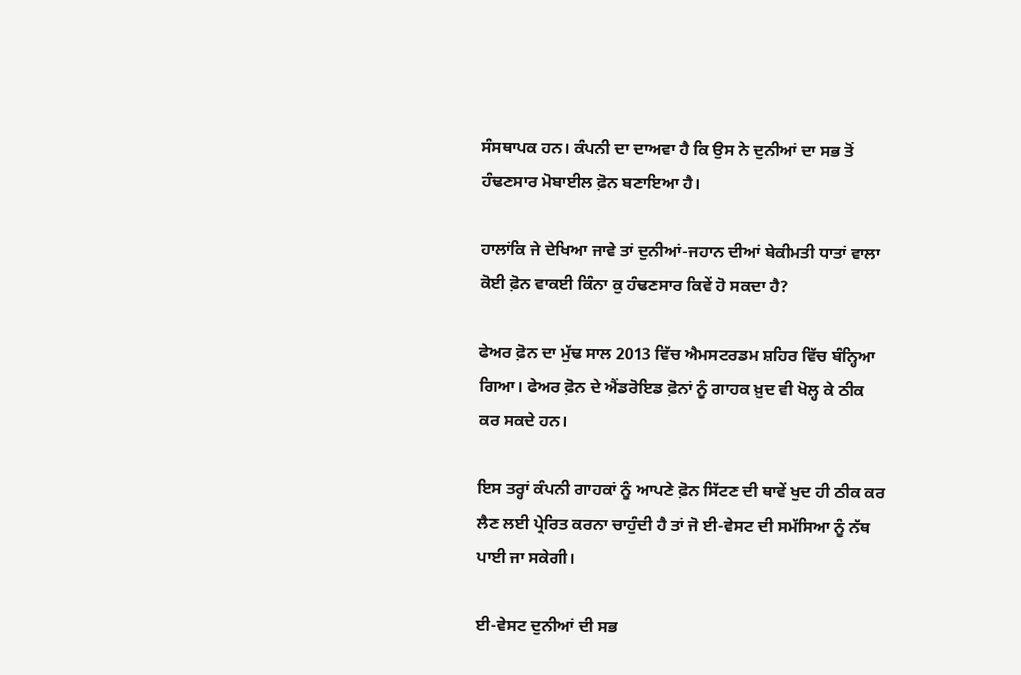ਸੰਸਥਾਪਕ ਹਨ। ਕੰਪਨੀ ਦਾ ਦਾਅਵਾ ਹੈ ਕਿ ਉਸ ਨੇ ਦੁਨੀਆਂ ਦਾ ਸਭ ਤੋਂ ਹੰਢਣਸਾਰ ਮੋਬਾਈਲ ਫ਼ੋਨ ਬਣਾਇਆ ਹੈ।

ਹਾਲਾਂਕਿ ਜੇ ਦੇਖਿਆ ਜਾਵੇ ਤਾਂ ਦੁਨੀਆਂ-ਜਹਾਨ ਦੀਆਂ ਬੇਕੀਮਤੀ ਧਾਤਾਂ ਵਾਲਾ ਕੋਈ ਫ਼ੋਨ ਵਾਕਈ ਕਿੰਨਾ ਕੁ ਹੰਢਣਸਾਰ ਕਿਵੇਂ ਹੋ ਸਕਦਾ ਹੈ?

ਫੇਅਰ ਫ਼ੋਨ ਦਾ ਮੁੱਢ ਸਾਲ 2013 ਵਿੱਚ ਐਮਸਟਰਡਮ ਸ਼ਹਿਰ ਵਿੱਚ ਬੰਨ੍ਹਿਆ ਗਿਆ। ਫੇਅਰ ਫ਼ੋਨ ਦੇ ਐਂਡਰੋਇਡ ਫ਼ੋਨਾਂ ਨੂੰ ਗਾਹਕ ਖ਼ੁਦ ਵੀ ਖੋਲ੍ਹ ਕੇ ਠੀਕ ਕਰ ਸਕਦੇ ਹਨ।

ਇਸ ਤਰ੍ਹਾਂ ਕੰਪਨੀ ਗਾਹਕਾਂ ਨੂੰ ਆਪਣੇ ਫ਼ੋਨ ਸਿੱਟਣ ਦੀ ਥਾਵੇਂ ਖੁਦ ਹੀ ਠੀਕ ਕਰ ਲੈਣ ਲਈ ਪ੍ਰੇਰਿਤ ਕਰਨਾ ਚਾਹੁੰਦੀ ਹੈ ਤਾਂ ਜੋ ਈ-ਵੇਸਟ ਦੀ ਸਮੱਸਿਆ ਨੂੰ ਨੱਥ ਪਾਈ ਜਾ ਸਕੇਗੀ।

ਈ-ਵੇਸਟ ਦੁਨੀਆਂ ਦੀ ਸਭ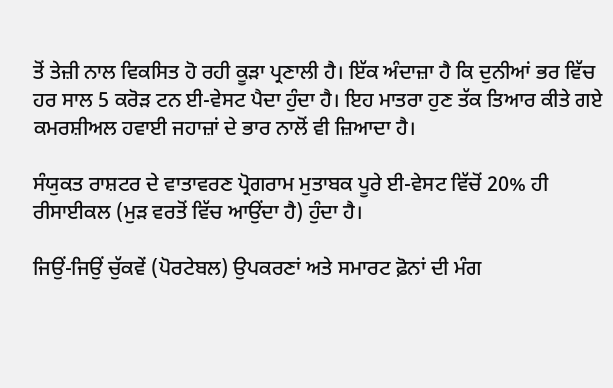ਤੋਂ ਤੇਜ਼ੀ ਨਾਲ ਵਿਕਸਿਤ ਹੋ ਰਹੀ ਕੂੜਾ ਪ੍ਰਣਾਲੀ ਹੈ। ਇੱਕ ਅੰਦਾਜ਼ਾ ਹੈ ਕਿ ਦੁਨੀਆਂ ਭਰ ਵਿੱਚ ਹਰ ਸਾਲ 5 ਕਰੋੜ ਟਨ ਈ-ਵੇਸਟ ਪੈਦਾ ਹੁੰਦਾ ਹੈ। ਇਹ ਮਾਤਰਾ ਹੁਣ ਤੱਕ ਤਿਆਰ ਕੀਤੇ ਗਏ ਕਮਰਸ਼ੀਅਲ ਹਵਾਈ ਜਹਾਜ਼ਾਂ ਦੇ ਭਾਰ ਨਾਲੋਂ ਵੀ ਜ਼ਿਆਦਾ ਹੈ।

ਸੰਯੁਕਤ ਰਾਸ਼ਟਰ ਦੇ ਵਾਤਾਵਰਣ ਪ੍ਰੋਗਰਾਮ ਮੁਤਾਬਕ ਪੂਰੇ ਈ-ਵੇਸਟ ਵਿੱਚੋਂ 20% ਹੀ ਰੀਸਾਈਕਲ (ਮੁੜ ਵਰਤੋਂ ਵਿੱਚ ਆਉਂਦਾ ਹੈ) ਹੁੰਦਾ ਹੈ।

ਜਿਉਂ-ਜਿਉਂ ਚੁੱਕਵੇਂ (ਪੋਰਟੇਬਲ) ਉਪਕਰਣਾਂ ਅਤੇ ਸਮਾਰਟ ਫ਼ੋਨਾਂ ਦੀ ਮੰਗ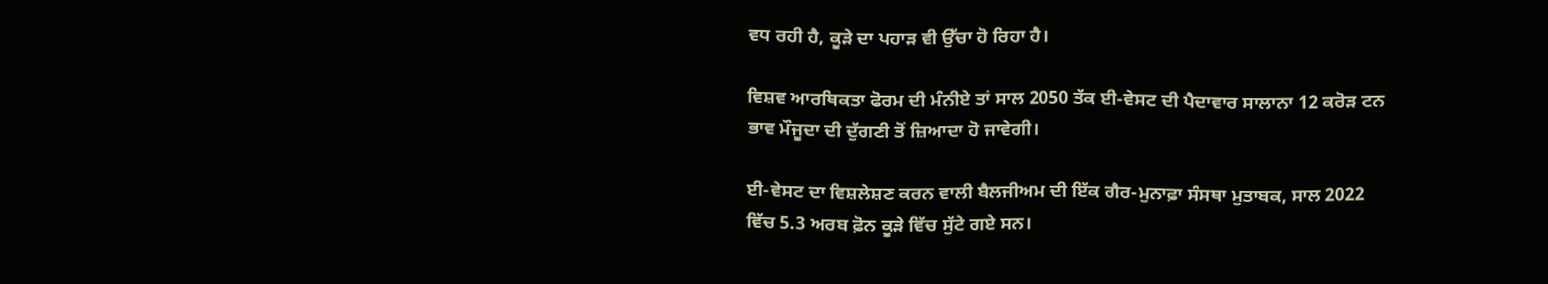ਵਧ ਰਹੀ ਹੈ, ਕੂੜੇ ਦਾ ਪਹਾੜ ਵੀ ਉੱਚਾ ਹੋ ਰਿਹਾ ਹੈ।

ਵਿਸ਼ਵ ਆਰਥਿਕਤਾ ਫੋਰਮ ਦੀ ਮੰਨੀਏ ਤਾਂ ਸਾਲ 2050 ਤੱਕ ਈ-ਵੇਸਟ ਦੀ ਪੈਦਾਵਾਰ ਸਾਲਾਨਾ 12 ਕਰੋੜ ਟਨ ਭਾਵ ਮੌਜੂਦਾ ਦੀ ਦੁੱਗਣੀ ਤੋਂ ਜ਼ਿਆਦਾ ਹੋ ਜਾਵੇਗੀ।

ਈ-ਵੇਸਟ ਦਾ ਵਿਸ਼ਲੇਸ਼ਣ ਕਰਨ ਵਾਲੀ ਬੈਲਜੀਅਮ ਦੀ ਇੱਕ ਗੈਰ-ਮੁਨਾਫ਼ਾ ਸੰਸਥਾ ਮੁਤਾਬਕ, ਸਾਲ 2022 ਵਿੱਚ 5.3 ਅਰਬ ਫ਼ੋਨ ਕੂੜੇ ਵਿੱਚ ਸੁੱਟੇ ਗਏ ਸਨ।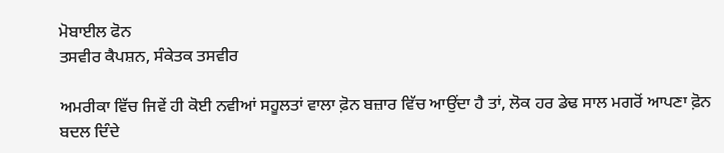ਮੋਬਾਈਲ ਫੋਨ
ਤਸਵੀਰ ਕੈਪਸ਼ਨ, ਸੰਕੇਤਕ ਤਸਵੀਰ

ਅਮਰੀਕਾ ਵਿੱਚ ਜਿਵੇਂ ਹੀ ਕੋਈ ਨਵੀਆਂ ਸਹੂਲਤਾਂ ਵਾਲਾ ਫ਼ੋਨ ਬਜ਼ਾਰ ਵਿੱਚ ਆਉਂਦਾ ਹੈ ਤਾਂ, ਲੋਕ ਹਰ ਡੇਢ ਸਾਲ ਮਗਰੋਂ ਆਪਣਾ ਫ਼ੋਨ ਬਦਲ ਦਿੰਦੇ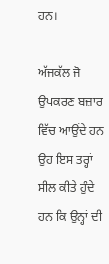ਹਨ।

ਅੱਜਕੱਲ ਜੋ ਉਪਕਰਣ ਬਜ਼ਾਰ ਵਿੱਚ ਆਉਂਦੇ ਹਨ ਉਹ ਇਸ ਤਰ੍ਹਾਂ ਸੀਲ ਕੀਤੇ ਹੁੰਦੇ ਹਨ ਕਿ ਉਨ੍ਹਾਂ ਦੀ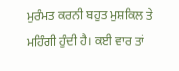ਮੁਰੰਮਤ ਕਰਨੀ ਬਹੁਤ ਮੁਸ਼ਕਿਲ ਤੇ ਮਹਿੰਗੀ ਹੁੰਦੀ ਹੈ। ਕਈ ਵਾਰ ਤਾਂ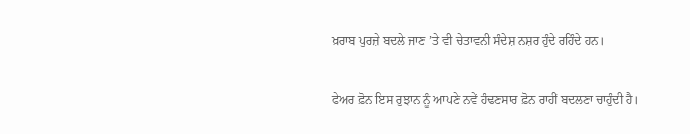ਖ਼ਰਾਬ ਪੁਰਜ਼ੇ ਬਦਲੇ ਜਾਣ ’ਤੇ ਵੀ ਚੇਤਾਵਨੀ ਸੰਦੇਸ਼ ਨਸ਼ਰ ਹੁੰਦੇ ਰਹਿੰਦੇ ਹਨ।

ਫੇਅਰ ਫ਼ੋਨ ਇਸ ਰੁਝਾਨ ਨੂੰ ਆਪਣੇ ਨਵੇਂ ਹੰਢਣਸਾਰ ਫ਼ੋਨ ਰਾਹੀਂ ਬਦਲਣਾ ਚਾਹੁੰਦੀ ਹੈ।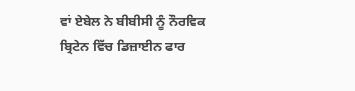ਵਾਂ ਏਬੇਲ ਨੇ ਬੀਬੀਸੀ ਨੂੰ ਨੌਰਵਿਕ ਬ੍ਰਿਟੇਨ ਵਿੱਚ ਡਿਜ਼ਾਈਨ ਫਾਰ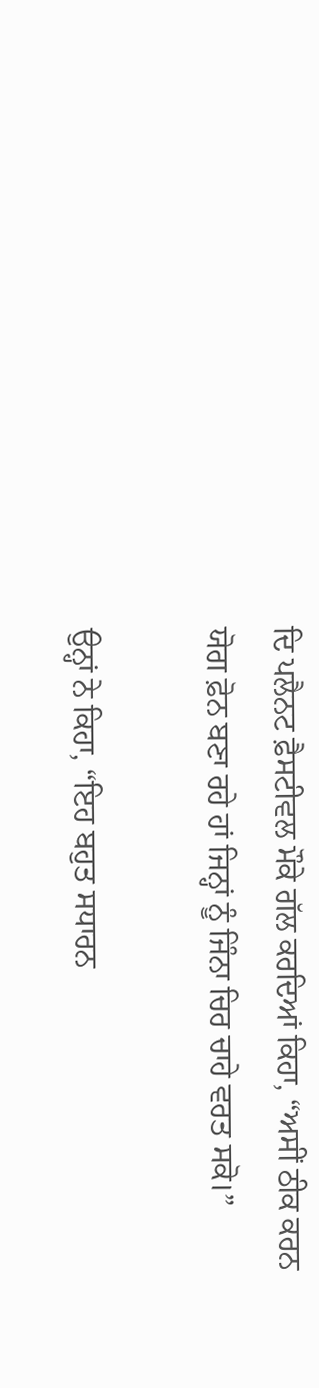ਦਿ ਪਲੈਨਟ ਫ਼ੈਸਟੀਵਲ ਮੌਕੇ ਗੱਲ ਕਰਦਿਆਂ ਕਿਹਾ, “ਅਸੀਂ ਠੀਕ ਕਰਨ ਯੋਗ ਫ਼ੋਨ ਬਣਾ ਰਹੇ ਹਾਂ ਜਿਨ੍ਹਾਂ ਨੂੰ ਜਿੰਨਾ ਚਿਰ ਚਾਹੇ ਵਰਤ ਸਕੋ।”

ਉਨ੍ਹਾਂ ਨੇ ਕਿਹਾ, “ਇਹ ਬਹੁਤ ਸਧਾਰਨ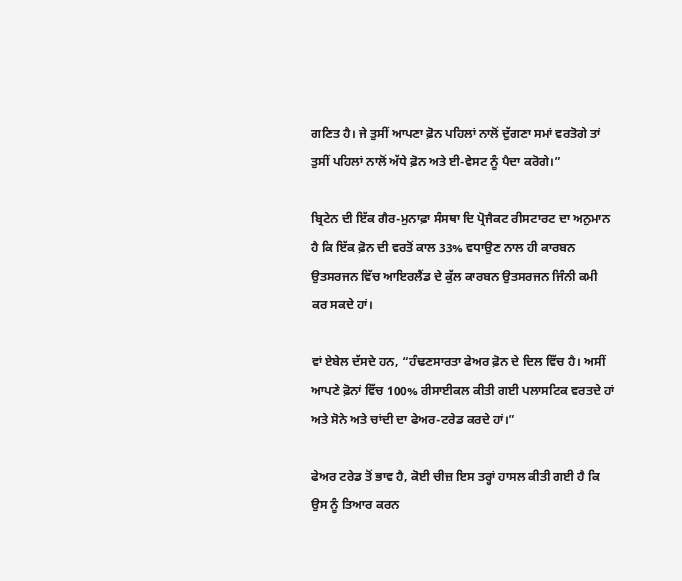ਗਣਿਤ ਹੈ। ਜੇ ਤੁਸੀਂ ਆਪਣਾ ਫ਼ੋਨ ਪਹਿਲਾਂ ਨਾਲੋਂ ਦੁੱਗਣਾ ਸਮਾਂ ਵਰਤੋਗੇ ਤਾਂ ਤੁਸੀਂ ਪਹਿਲਾਂ ਨਾਲੋਂ ਅੱਧੇ ਫ਼ੋਨ ਅਤੇ ਈ-ਵੇਸਟ ਨੂੰ ਪੈਦਾ ਕਰੋਗੇ।”

ਬ੍ਰਿਟੇਨ ਦੀ ਇੱਕ ਗੈਰ-ਮੁਨਾਫ਼ਾ ਸੰਸਥਾ ਦਿ ਪ੍ਰੋਜੈਕਟ ਰੀਸਟਾਰਟ ਦਾ ਅਨੁਮਾਨ ਹੈ ਕਿ ਇੱਕ ਫ਼ੋਨ ਦੀ ਵਰਤੋਂ ਕਾਲ 33% ਵਧਾਉਣ ਨਾਲ ਹੀ ਕਾਰਬਨ ਉਤਸਰਜਨ ਵਿੱਚ ਆਇਰਲੈਂਡ ਦੇ ਕੁੱਲ ਕਾਰਬਨ ਉਤਸਰਜਨ ਜਿੰਨੀ ਕਮੀ ਕਰ ਸਕਦੇ ਹਾਂ।

ਵਾਂ ਏਬੇਲ ਦੱਸਦੇ ਹਨ, “ਹੰਢਣਸਾਰਤਾ ਫੇਅਰ ਫ਼ੋਨ ਦੇ ਦਿਲ ਵਿੱਚ ਹੈ। ਅਸੀਂ ਆਪਣੇ ਫ਼ੋਨਾਂ ਵਿੱਚ 100% ਰੀਸਾਈਕਲ ਕੀਤੀ ਗਈ ਪਲਾਸਟਿਕ ਵਰਤਦੇ ਹਾਂ ਅਤੇ ਸੋਨੇ ਅਤੇ ਚਾਂਦੀ ਦਾ ਫੇਅਰ-ਟਰੇਡ ਕਰਦੇ ਹਾਂ।”

ਫੇਅਰ ਟਰੇਡ ਤੋਂ ਭਾਵ ਹੈ, ਕੋਈ ਚੀਜ਼ ਇਸ ਤਰ੍ਹਾਂ ਹਾਸਲ ਕੀਤੀ ਗਈ ਹੈ ਕਿ ਉਸ ਨੂੰ ਤਿਆਰ ਕਰਨ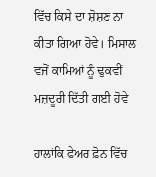ਵਿੱਚ ਕਿਸੇ ਦਾ ਸ਼ੋਸ਼ਣ ਨਾ ਕੀਤਾ ਗਿਆ ਹੋਵੇ। ਮਿਸਾਲ ਵਜੋਂ ਕਾਮਿਆਂ ਨੂੰ ਢੁਕਵੀਂ ਮਜ਼ਦੂਰੀ ਦਿੱਤੀ ਗਈ ਹੋਵੇ

ਹਾਲਾਂਕਿ ਫੇਅਰ ਫ਼ੋਨ ਵਿੱਚ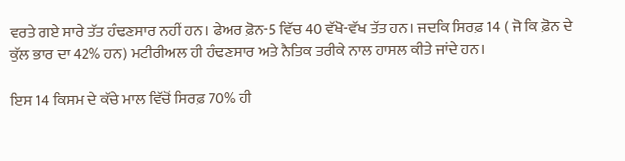ਵਰਤੇ ਗਏ ਸਾਰੇ ਤੱਤ ਹੰਢਣਸਾਰ ਨਹੀਂ ਹਨ। ਫੇਅਰ ਫ਼ੋਨ-5 ਵਿੱਚ 40 ਵੱਖੋ-ਵੱਖ ਤੱਤ ਹਨ। ਜਦਕਿ ਸਿਰਫ਼ 14 ( ਜੋ ਕਿ ਫ਼ੋਨ ਦੇ ਕੁੱਲ ਭਾਰ ਦਾ 42% ਹਨ) ਮਟੀਰੀਅਲ ਹੀ ਹੰਢਣਸਾਰ ਅਤੇ ਨੈਤਿਕ ਤਰੀਕੇ ਨਾਲ ਹਾਸਲ ਕੀਤੇ ਜਾਂਦੇ ਹਨ।

ਇਸ 14 ਕਿਸਮ ਦੇ ਕੱਚੇ ਮਾਲ ਵਿੱਚੋਂ ਸਿਰਫ਼ 70% ਹੀ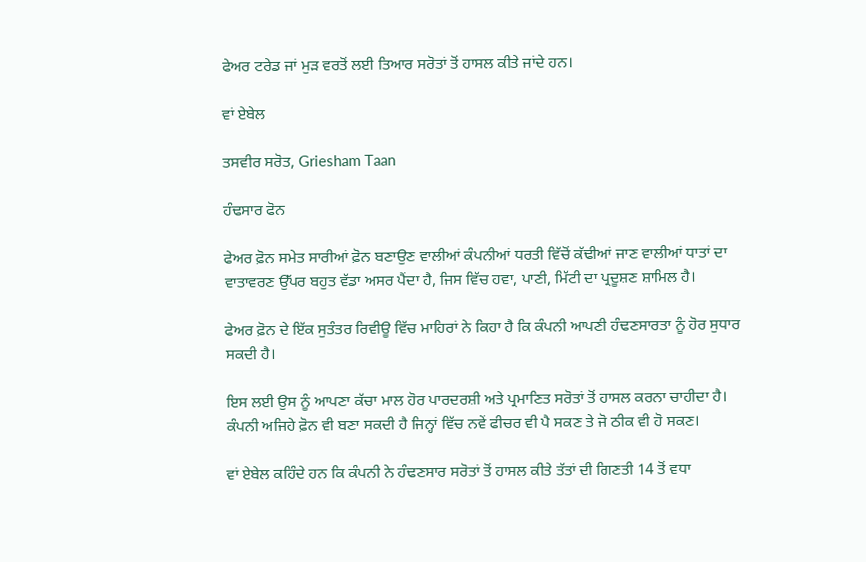ਫੇਅਰ ਟਰੇਡ ਜਾਂ ਮੁੜ ਵਰਤੋਂ ਲਈ ਤਿਆਰ ਸਰੋਤਾਂ ਤੋਂ ਹਾਸਲ ਕੀਤੇ ਜਾਂਦੇ ਹਨ।

ਵਾਂ ਏਬੇਲ

ਤਸਵੀਰ ਸਰੋਤ, Griesham Taan

ਹੰਢਸਾਰ ਫੋਨ

ਫੇਅਰ ਫ਼ੋਨ ਸਮੇਤ ਸਾਰੀਆਂ ਫ਼ੋਨ ਬਣਾਉਣ ਵਾਲੀਆਂ ਕੰਪਨੀਆਂ ਧਰਤੀ ਵਿੱਚੋਂ ਕੱਢੀਆਂ ਜਾਣ ਵਾਲੀਆਂ ਧਾਤਾਂ ਦਾ ਵਾਤਾਵਰਣ ਉੱਪਰ ਬਹੁਤ ਵੱਡਾ ਅਸਰ ਪੈਂਦਾ ਹੈ, ਜਿਸ ਵਿੱਚ ਹਵਾ, ਪਾਣੀ, ਮਿੱਟੀ ਦਾ ਪ੍ਰਦੂਸ਼ਣ ਸ਼ਾਮਿਲ ਹੈ।

ਫੇਅਰ ਫ਼ੋਨ ਦੇ ਇੱਕ ਸੁਤੰਤਰ ਰਿਵੀਊ ਵਿੱਚ ਮਾਹਿਰਾਂ ਨੇ ਕਿਹਾ ਹੈ ਕਿ ਕੰਪਨੀ ਆਪਣੀ ਹੰਢਣਸਾਰਤਾ ਨੂੰ ਹੋਰ ਸੁਧਾਰ ਸਕਦੀ ਹੈ।

ਇਸ ਲਈ ਉਸ ਨੂੰ ਆਪਣਾ ਕੱਚਾ ਮਾਲ ਹੋਰ ਪਾਰਦਰਸ਼ੀ ਅਤੇ ਪ੍ਰਮਾਣਿਤ ਸਰੋਤਾਂ ਤੋਂ ਹਾਸਲ ਕਰਨਾ ਚਾਹੀਦਾ ਹੈ। ਕੰਪਨੀ ਅਜਿਹੇ ਫ਼ੋਨ ਵੀ ਬਣਾ ਸਕਦੀ ਹੈ ਜਿਨ੍ਹਾਂ ਵਿੱਚ ਨਵੇਂ ਫੀਚਰ ਵੀ ਪੈ ਸਕਣ ਤੇ ਜੋ ਠੀਕ ਵੀ ਹੋ ਸਕਣ।

ਵਾਂ ਏਬੇਲ ਕਹਿੰਦੇ ਹਨ ਕਿ ਕੰਪਨੀ ਨੇ ਹੰਢਣਸਾਰ ਸਰੋਤਾਂ ਤੋਂ ਹਾਸਲ ਕੀਤੇ ਤੱਤਾਂ ਦੀ ਗਿਣਤੀ 14 ਤੋਂ ਵਧਾ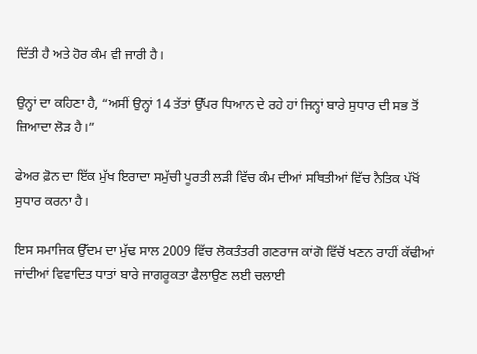ਦਿੱਤੀ ਹੈ ਅਤੇ ਹੋਰ ਕੰਮ ਵੀ ਜਾਰੀ ਹੈ।

ਉਨ੍ਹਾਂ ਦਾ ਕਹਿਣਾ ਹੈ, “ਅਸੀਂ ਉਨ੍ਹਾਂ 14 ਤੱਤਾਂ ਉੱਪਰ ਧਿਆਨ ਦੇ ਰਹੇ ਹਾਂ ਜਿਨ੍ਹਾਂ ਬਾਰੇ ਸੁਧਾਰ ਦੀ ਸਭ ਤੋਂ ਜ਼ਿਆਦਾ ਲੋੜ ਹੈ।”

ਫੇਅਰ ਫ਼ੋਨ ਦਾ ਇੱਕ ਮੁੱਖ ਇਰਾਦਾ ਸਮੁੱਚੀ ਪੂਰਤੀ ਲੜੀ ਵਿੱਚ ਕੰਮ ਦੀਆਂ ਸਥਿਤੀਆਂ ਵਿੱਚ ਨੈਤਿਕ ਪੱਖੋਂ ਸੁਧਾਰ ਕਰਨਾ ਹੈ।

ਇਸ ਸਮਾਜਿਕ ਉੱਦਮ ਦਾ ਮੁੱਢ ਸਾਲ 2009 ਵਿੱਚ ਲੋਕਤੰਤਰੀ ਗਣਰਾਜ ਕਾਂਗੋ ਵਿੱਚੋਂ ਖਣਨ ਰਾਹੀਂ ਕੱਢੀਆਂ ਜਾਂਦੀਆਂ ਵਿਵਾਦਿਤ ਧਾਤਾਂ ਬਾਰੇ ਜਾਗਰੂਕਤਾ ਫੈਲਾਉਣ ਲਈ ਚਲਾਈ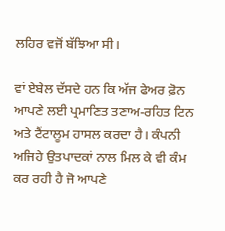ਲਹਿਰ ਵਜੋਂ ਬੱਝਿਆ ਸੀ।

ਵਾਂ ਏਬੇਲ ਦੱਸਦੇ ਹਨ ਕਿ ਅੱਜ ਫੇਅਰ ਫ਼ੋਨ ਆਪਣੇ ਲਈ ਪ੍ਰਮਾਣਿਤ ਤਣਾਅ-ਰਹਿਤ ਟਿਨ ਅਤੇ ਟੈਂਟਾਲੂਮ ਹਾਸਲ ਕਰਦਾ ਹੈ। ਕੰਪਨੀ ਅਜਿਹੇ ਉਤਪਾਦਕਾਂ ਨਾਲ ਮਿਲ ਕੇ ਵੀ ਕੰਮ ਕਰ ਰਹੀ ਹੈ ਜੋ ਆਪਣੇ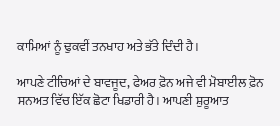ਕਾਮਿਆਂ ਨੂੰ ਢੁਕਵੀਂ ਤਨਖਾਹ ਅਤੇ ਭੱਤੇ ਦਿੰਦੀ ਹੈ।

ਆਪਣੇ ਟੀਚਿਆਂ ਦੇ ਬਾਵਜੂਦ, ਫੇਅਰ ਫ਼ੋਨ ਅਜੇ ਵੀ ਮੋਬਾਈਲ ਫ਼ੋਨ ਸਨਅਤ ਵਿੱਚ ਇੱਕ ਛੋਟਾ ਖਿਡਾਰੀ ਹੈ। ਆਪਣੀ ਸ਼ੁਰੂਆਤ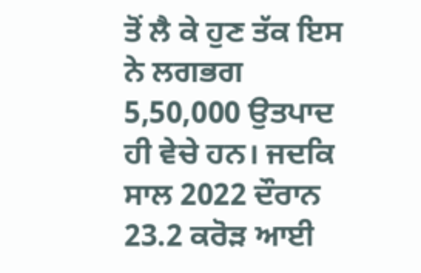ਤੋਂ ਲੈ ਕੇ ਹੁਣ ਤੱਕ ਇਸ ਨੇ ਲਗਭਗ 5,50,000 ਉਤਪਾਦ ਹੀ ਵੇਚੇ ਹਨ। ਜਦਕਿ ਸਾਲ 2022 ਦੌਰਾਨ 23.2 ਕਰੋੜ ਆਈ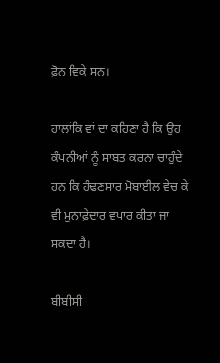ਫ਼ੋਨ ਵਿਕੇ ਸਨ।

ਹਾਲਾਂਕਿ ਵਾਂ ਦਾ ਕਹਿਣਾ ਹੈ ਕਿ ਉਹ ਕੰਪਨੀਆਂ ਨੂੰ ਸਾਬਤ ਕਰਨਾ ਚਾਹੁੰਦੇ ਹਨ ਕਿ ਹੰਢਣਸਾਰ ਮੋਬਾਈਲ ਵੇਚ ਕੇ ਵੀ ਮੁਨਾਫ਼ੇਦਾਰ ਵਪਾਰ ਕੀਤਾ ਜਾ ਸਕਦਾ ਹੈ।

ਬੀਬੀਸੀ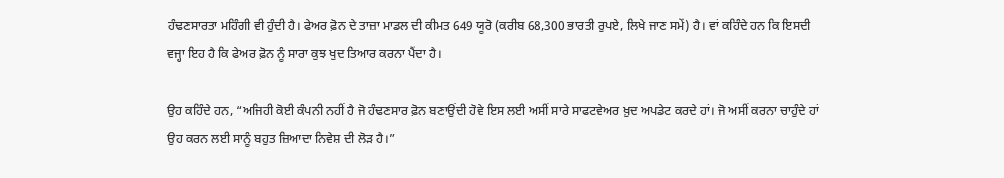ਹੰਢਣਸਾਰਤਾ ਮਹਿੰਗੀ ਵੀ ਹੁੰਦੀ ਹੈ। ਫੇਅਰ ਫ਼ੋਨ ਦੇ ਤਾਜ਼ਾ ਮਾਡਲ ਦੀ ਕੀਮਤ 649 ਯੂਰੋ (ਕਰੀਬ 68,300 ਭਾਰਤੀ ਰੁਪਏ, ਲਿਖੇ ਜਾਣ ਸਮੇਂ) ਹੈ। ਵਾਂ ਕਹਿੰਦੇ ਹਨ ਕਿ ਇਸਦੀ ਵਜ੍ਹਾ ਇਹ ਹੈ ਕਿ ਫੇਅਰ ਫ਼ੋਨ ਨੂੰ ਸਾਰਾ ਕੁਝ ਖੁਦ ਤਿਆਰ ਕਰਨਾ ਪੈਂਦਾ ਹੈ।

ਉਹ ਕਹਿੰਦੇ ਹਨ, “ਅਜਿਹੀ ਕੋਈ ਕੰਪਨੀ ਨਹੀਂ ਹੈ ਜੋ ਹੰਢਣਸਾਰ ਫ਼ੋਨ ਬਣਾਉਂਦੀ ਹੋਵੇ ਇਸ ਲਈ ਅਸੀਂ ਸਾਰੇ ਸਾਫਟਵੇਅਰ ਖ਼ੁਦ ਅਪਡੇਟ ਕਰਦੇ ਹਾਂ। ਜੋ ਅਸੀਂ ਕਰਨਾ ਚਾਹੁੰਦੇ ਹਾਂ ਉਹ ਕਰਨ ਲਈ ਸਾਨੂੰ ਬਹੁਤ ਜ਼ਿਆਦਾ ਨਿਵੇਸ਼ ਦੀ ਲੋੜ ਹੈ।”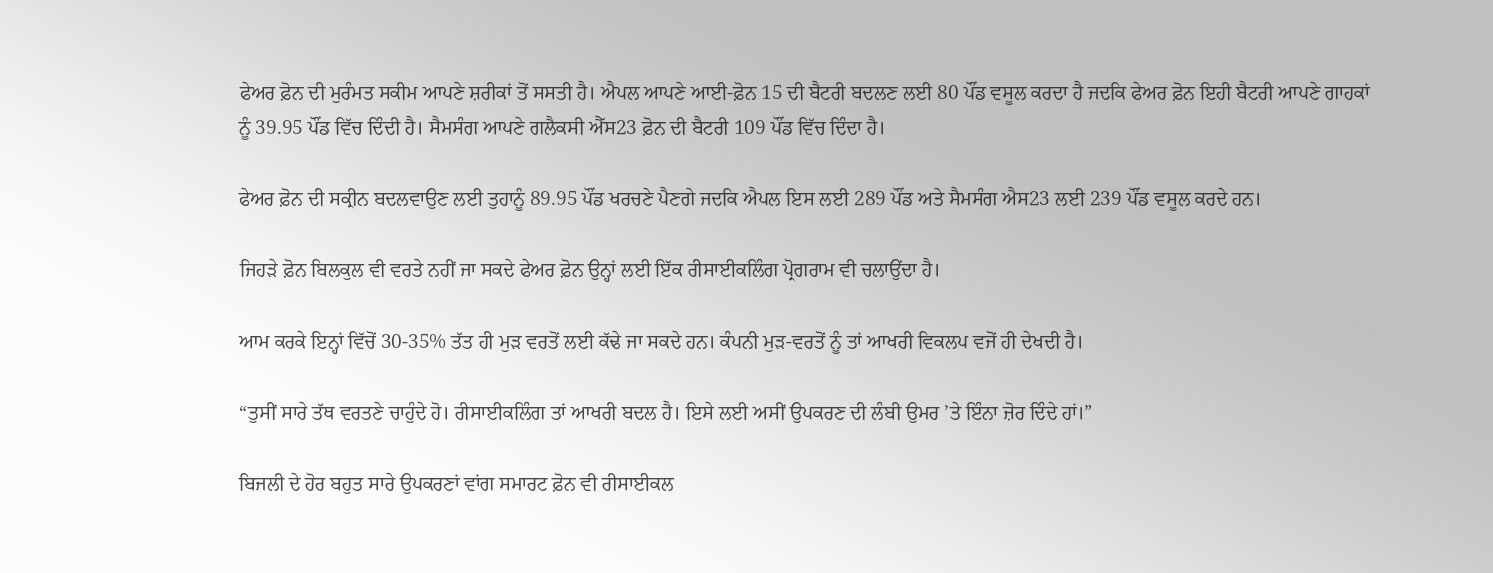ਫੇਅਰ ਫ਼ੋਨ ਦੀ ਮੁਰੰਮਤ ਸਕੀਮ ਆਪਣੇ ਸ਼ਰੀਕਾਂ ਤੋਂ ਸਸਤੀ ਹੈ। ਐਪਲ ਆਪਣੇ ਆਈ-ਫ਼ੋਨ 15 ਦੀ ਬੈਟਰੀ ਬਦਲਣ ਲਈ 80 ਪੌਂਡ ਵਸੂਲ ਕਰਦਾ ਹੈ ਜਦਕਿ ਫੇਅਰ ਫ਼ੋਨ ਇਹੀ ਬੈਟਰੀ ਆਪਣੇ ਗਾਹਕਾਂ ਨੂੰ 39.95 ਪੌਂਡ ਵਿੱਚ ਦਿੰਦੀ ਹੈ। ਸੈਮਸੰਗ ਆਪਣੇ ਗਲੈਕਸੀ ਐੱਸ23 ਫ਼ੋਨ ਦੀ ਬੈਟਰੀ 109 ਪੌਂਡ ਵਿੱਚ ਦਿੰਦਾ ਹੈ।

ਫੇਅਰ ਫ਼ੋਨ ਦੀ ਸਕ੍ਰੀਨ ਬਦਲਵਾਉਣ ਲਈ ਤੁਹਾਨੂੰ 89.95 ਪੌਂਡ ਖਰਚਣੇ ਪੈਣਗੇ ਜਦਕਿ ਐਪਲ ਇਸ ਲਈ 289 ਪੌਂਡ ਅਤੇ ਸੈਮਸੰਗ ਐਸ23 ਲਈ 239 ਪੌਂਡ ਵਸੂਲ ਕਰਦੇ ਹਨ।

ਜਿਹੜੇ ਫ਼ੋਨ ਬਿਲਕੁਲ ਵੀ ਵਰਤੇ ਨਹੀਂ ਜਾ ਸਕਦੇ ਫੇਅਰ ਫ਼ੋਨ ਉਨ੍ਹਾਂ ਲਈ ਇੱਕ ਰੀਸਾਈਕਲਿੰਗ ਪ੍ਰੋਗਰਾਮ ਵੀ ਚਲਾਉਂਦਾ ਹੈ।

ਆਮ ਕਰਕੇ ਇਨ੍ਹਾਂ ਵਿੱਚੋਂ 30-35% ਤੱਤ ਹੀ ਮੁੜ ਵਰਤੋਂ ਲਈ ਕੱਢੇ ਜਾ ਸਕਦੇ ਹਨ। ਕੰਪਨੀ ਮੁੜ-ਵਰਤੋਂ ਨੂੰ ਤਾਂ ਆਖਰੀ ਵਿਕਲਪ ਵਜੋਂ ਹੀ ਦੇਖਦੀ ਹੈ।

“ਤੁਸੀਂ ਸਾਰੇ ਤੱਥ ਵਰਤਣੇ ਚਾਹੁੰਦੇ ਹੋ। ਰੀਸਾਈਕਲਿੰਗ ਤਾਂ ਆਖਰੀ ਬਦਲ ਹੈ। ਇਸੇ ਲਈ ਅਸੀਂ ਉਪਕਰਣ ਦੀ ਲੰਬੀ ਉਮਰ ’ਤੇ ਇੰਨਾ ਜ਼ੋਰ ਦਿੰਦੇ ਹਾਂ।”

ਬਿਜਲੀ ਦੇ ਹੋਰ ਬਹੁਤ ਸਾਰੇ ਉਪਕਰਣਾਂ ਵਾਂਗ ਸਮਾਰਟ ਫ਼ੋਨ ਵੀ ਰੀਸਾਈਕਲ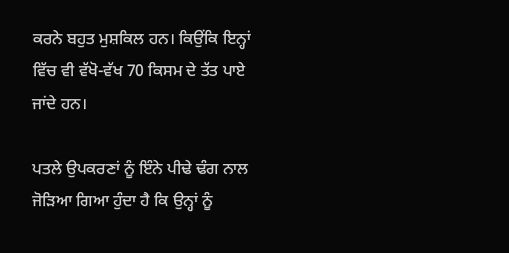ਕਰਨੇ ਬਹੁਤ ਮੁਸ਼ਕਿਲ ਹਨ। ਕਿਉਂਕਿ ਇਨ੍ਹਾਂ ਵਿੱਚ ਵੀ ਵੱਖੋ-ਵੱਖ 70 ਕਿਸਮ ਦੇ ਤੱਤ ਪਾਏ ਜਾਂਦੇ ਹਨ।

ਪਤਲੇ ਉਪਕਰਣਾਂ ਨੂੰ ਇੰਨੇ ਪੀਢੇ ਢੰਗ ਨਾਲ ਜੋੜਿਆ ਗਿਆ ਹੁੰਦਾ ਹੈ ਕਿ ਉਨ੍ਹਾਂ ਨੂੰ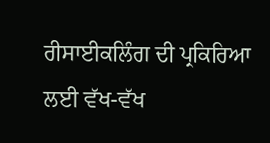ਰੀਸਾਈਕਲਿੰਗ ਦੀ ਪ੍ਰਕਿਰਿਆ ਲਈ ਵੱਖ-ਵੱਖ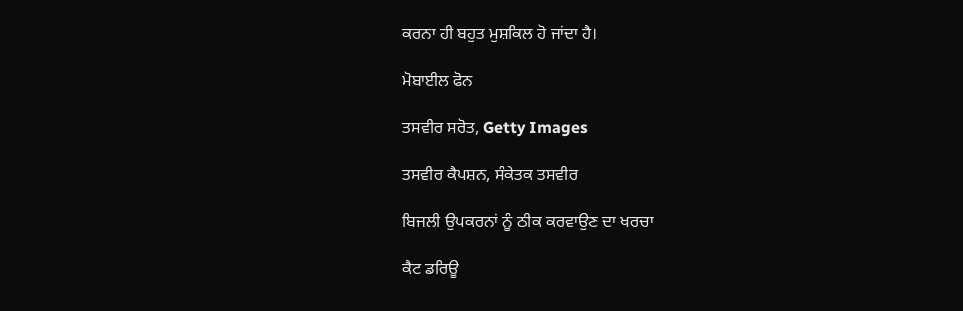ਕਰਨਾ ਹੀ ਬਹੁਤ ਮੁਸ਼ਕਿਲ ਹੋ ਜਾਂਦਾ ਹੈ।

ਮੋਬਾਈਲ ਫੋਨ

ਤਸਵੀਰ ਸਰੋਤ, Getty Images

ਤਸਵੀਰ ਕੈਪਸ਼ਨ, ਸੰਕੇਤਕ ਤਸਵੀਰ

ਬਿਜਲੀ ਉਪਕਰਨਾਂ ਨੂੰ ਠੀਕ ਕਰਵਾਉਣ ਦਾ ਖਰਚਾ

ਕੈਟ ਡਰਿਊ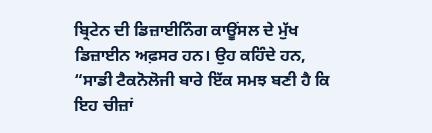ਬ੍ਰਿਟੇਨ ਦੀ ਡਿਜ਼ਾਈਨਿੰਗ ਕਾਊਂਸਲ ਦੇ ਮੁੱਖ ਡਿਜ਼ਾਈਨ ਅਫ਼ਸਰ ਹਨ। ਉਹ ਕਹਿੰਦੇ ਹਨ, “ਸਾਡੀ ਟੈਕਨੋਲੋਜੀ ਬਾਰੇ ਇੱਕ ਸਮਝ ਬਣੀ ਹੈ ਕਿ ਇਹ ਚੀਜ਼ਾਂ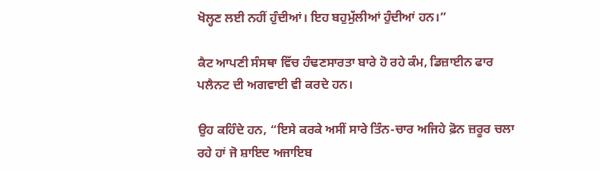ਖੋਲ੍ਹਣ ਲਈ ਨਹੀਂ ਹੁੰਦੀਆਂ। ਇਹ ਬਹੁਮੁੱਲੀਆਂ ਹੁੰਦੀਆਂ ਹਨ।”

ਕੈਟ ਆਪਣੀ ਸੰਸਥਾ ਵਿੱਚ ਹੰਢਣਸਾਰਤਾ ਬਾਰੇ ਹੋ ਰਹੇ ਕੰਮ, ਡਿਜ਼ਾਈਨ ਫਾਰ ਪਲੈਨਟ ਦੀ ਅਗਵਾਈ ਵੀ ਕਰਦੇ ਹਨ।

ਉਹ ਕਹਿੰਦੇ ਹਨ, “ਇਸੇ ਕਰਕੇ ਅਸੀਂ ਸਾਰੇ ਤਿੰਨ-ਚਾਰ ਅਜਿਹੇ ਫ਼ੋਨ ਜ਼ਰੂਰ ਚਲਾ ਰਹੇ ਹਾਂ ਜੋ ਸ਼ਾਇਦ ਅਜਾਇਬ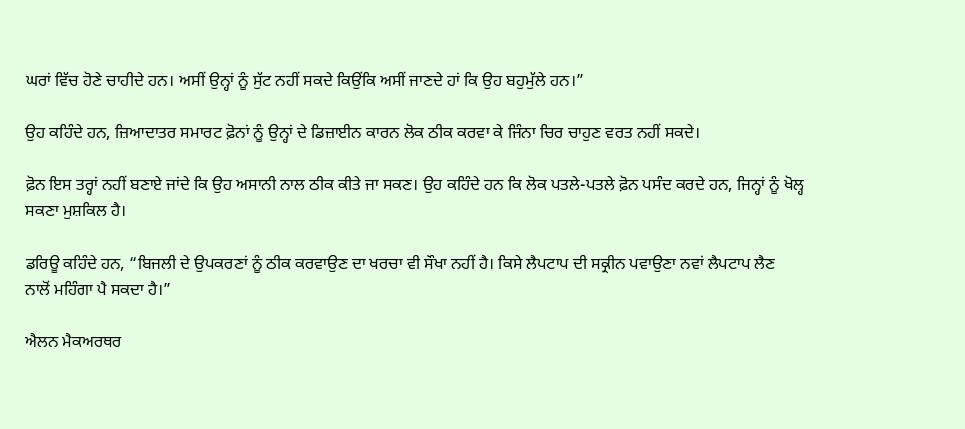ਘਰਾਂ ਵਿੱਚ ਹੋਣੇ ਚਾਹੀਦੇ ਹਨ। ਅਸੀਂ ਉਨ੍ਹਾਂ ਨੂੰ ਸੁੱਟ ਨਹੀਂ ਸਕਦੇ ਕਿਉਂਕਿ ਅਸੀਂ ਜਾਣਦੇ ਹਾਂ ਕਿ ਉਹ ਬਹੁਮੁੱਲੇ ਹਨ।”

ਉਹ ਕਹਿੰਦੇ ਹਨ, ਜ਼ਿਆਦਾਤਰ ਸਮਾਰਟ ਫ਼ੋਨਾਂ ਨੂੰ ਉਨ੍ਹਾਂ ਦੇ ਡਿਜ਼ਾਈਨ ਕਾਰਨ ਲੋਕ ਠੀਕ ਕਰਵਾ ਕੇ ਜਿੰਨਾ ਚਿਰ ਚਾਹੁਣ ਵਰਤ ਨਹੀਂ ਸਕਦੇ।

ਫ਼ੋਨ ਇਸ ਤਰ੍ਹਾਂ ਨਹੀਂ ਬਣਾਏ ਜਾਂਦੇ ਕਿ ਉਹ ਅਸਾਨੀ ਨਾਲ ਠੀਕ ਕੀਤੇ ਜਾ ਸਕਣ। ਉਹ ਕਹਿੰਦੇ ਹਨ ਕਿ ਲੋਕ ਪਤਲੇ-ਪਤਲੇ ਫ਼ੋਨ ਪਸੰਦ ਕਰਦੇ ਹਨ, ਜਿਨ੍ਹਾਂ ਨੂੰ ਖੋਲ੍ਹ ਸਕਣਾ ਮੁਸ਼ਕਿਲ ਹੈ।

ਡਰਿਊ ਕਹਿੰਦੇ ਹਨ, “ਬਿਜਲੀ ਦੇ ਉਪਕਰਣਾਂ ਨੂੰ ਠੀਕ ਕਰਵਾਉਣ ਦਾ ਖਰਚਾ ਵੀ ਸੌਖਾ ਨਹੀਂ ਹੈ। ਕਿਸੇ ਲੈਪਟਾਪ ਦੀ ਸਕ੍ਰੀਨ ਪਵਾਉਣਾ ਨਵਾਂ ਲੈਪਟਾਪ ਲੈਣ ਨਾਲੋਂ ਮਹਿੰਗਾ ਪੈ ਸਕਦਾ ਹੈ।”

ਐਲਨ ਮੈਕਅਰਥਰ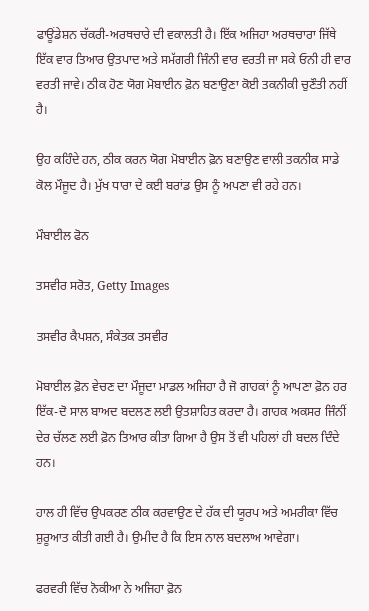ਫਾਊਂਡੇਸ਼ਨ ਚੱਕਰੀ-ਅਰਥਚਾਰੇ ਦੀ ਵਕਾਲਤੀ ਹੈ। ਇੱਕ ਅਜਿਹਾ ਅਰਥਚਾਰਾ ਜਿੱਥੇ ਇੱਕ ਵਾਰ ਤਿਆਰ ਉਤਪਾਦ ਅਤੇ ਸਮੱਗਰੀ ਜਿੰਨੀ ਵਾਰ ਵਰਤੀ ਜਾ ਸਕੇ ਓਨੀ ਹੀ ਵਾਰ ਵਰਤੀ ਜਾਵੇ। ਠੀਕ ਹੋਣ ਯੋਗ ਮੋਬਾਈਨ ਫ਼ੋਨ ਬਣਾਉਣਾ ਕੋਈ ਤਕਨੀਕੀ ਚੁਣੌਤੀ ਨਹੀਂ ਹੈ।

ਉਹ ਕਹਿੰਦੇ ਹਨ, ਠੀਕ ਕਰਨ ਯੋਗ ਮੋਬਾਈਨ ਫ਼ੋਨ ਬਣਾਉਣ ਵਾਲੀ ਤਕਨੀਕ ਸਾਡੇ ਕੋਲ ਮੌਜੂਦ ਹੈ। ਮੁੱਖ ਧਾਰਾ ਦੇ ਕਈ ਬਰਾਂਡ ਉਸ ਨੂੰ ਅਪਣਾ ਵੀ ਰਹੇ ਹਨ।

ਮੌਬਾਈਲ ਫੋਨ

ਤਸਵੀਰ ਸਰੋਤ, Getty Images

ਤਸਵੀਰ ਕੈਪਸ਼ਨ, ਸੰਕੇਤਕ ਤਸਵੀਰ

ਮੋਬਾਈਲ ਫ਼ੋਨ ਵੇਚਣ ਦਾ ਮੌਜੂਦਾ ਮਾਡਲ ਅਜਿਹਾ ਹੈ ਜੋ ਗਾਹਕਾਂ ਨੂੰ ਆਪਣਾ ਫ਼ੋਨ ਹਰ ਇੱਕ-ਦੋ ਸਾਲ ਬਾਅਦ ਬਦਲਣ ਲਈ ਉਤਸ਼ਾਹਿਤ ਕਰਦਾ ਹੈ। ਗਾਹਕ ਅਕਸਰ ਜਿੰਨੀਂ ਦੇਰ ਚੱਲਣ ਲਈ ਫ਼ੋਨ ਤਿਆਰ ਕੀਤਾ ਗਿਆ ਹੈ ਉਸ ਤੋਂ ਵੀ ਪਹਿਲਾਂ ਹੀ ਬਦਲ ਦਿੰਦੇ ਹਨ।

ਹਾਲ ਹੀ ਵਿੱਚ ਉਪਕਰਣ ਠੀਕ ਕਰਵਾਉਣ ਦੇ ਹੱਕ ਦੀ ਯੂਰਪ ਅਤੇ ਅਮਰੀਕਾ ਵਿੱਚ ਸ਼ੁਰੂਆਤ ਕੀਤੀ ਗਈ ਹੈ। ਉਮੀਦ ਹੈ ਕਿ ਇਸ ਨਾਲ ਬਦਲਾਅ ਆਵੇਗਾ।

ਫਰਵਰੀ ਵਿੱਚ ਨੋਕੀਆ ਨੇ ਅਜਿਹਾ ਫ਼ੋਨ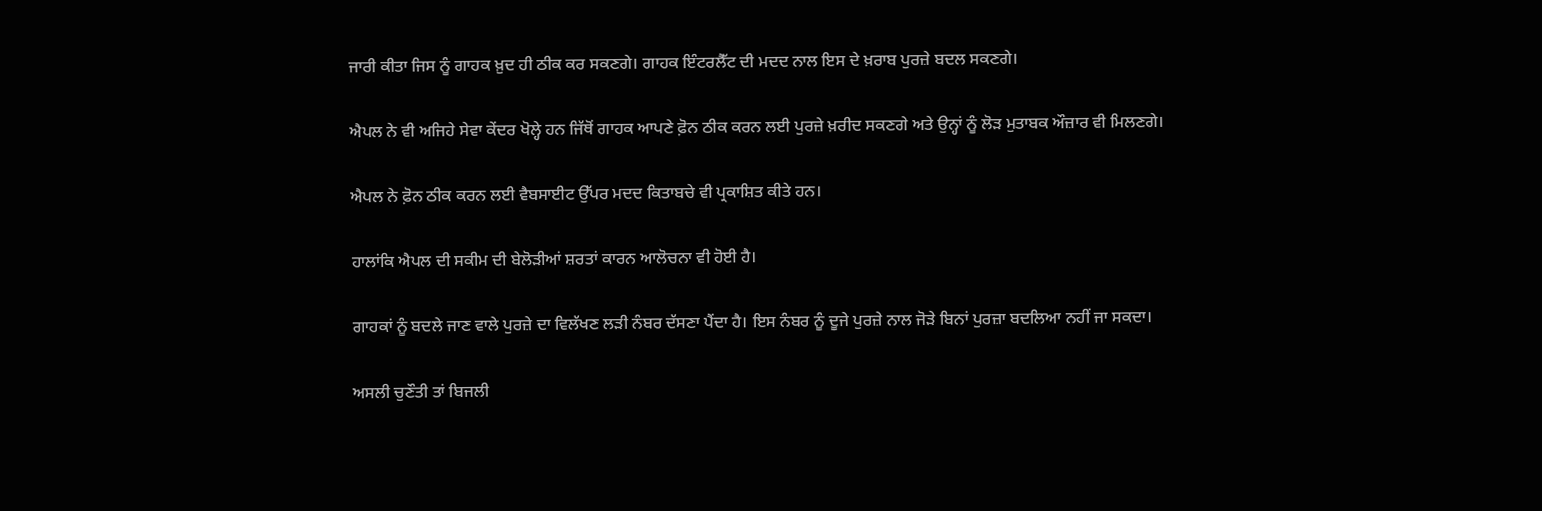ਜਾਰੀ ਕੀਤਾ ਜਿਸ ਨੂੰ ਗਾਹਕ ਖ਼ੁਦ ਹੀ ਠੀਕ ਕਰ ਸਕਣਗੇ। ਗਾਹਕ ਇੰਟਰਲੈੱਟ ਦੀ ਮਦਦ ਨਾਲ ਇਸ ਦੇ ਖ਼ਰਾਬ ਪੁਰਜ਼ੇ ਬਦਲ ਸਕਣਗੇ।

ਐਪਲ ਨੇ ਵੀ ਅਜਿਹੇ ਸੇਵਾ ਕੇਂਦਰ ਖੋਲ੍ਹੇ ਹਨ ਜਿੱਥੋਂ ਗਾਹਕ ਆਪਣੇ ਫ਼ੋਨ ਠੀਕ ਕਰਨ ਲਈ ਪੁਰਜ਼ੇ ਖ਼ਰੀਦ ਸਕਣਗੇ ਅਤੇ ਉਨ੍ਹਾਂ ਨੂੰ ਲੋੜ ਮੁਤਾਬਕ ਔਜ਼ਾਰ ਵੀ ਮਿਲਣਗੇ।

ਐਪਲ ਨੇ ਫ਼ੋਨ ਠੀਕ ਕਰਨ ਲਈ ਵੈਬਸਾਈਟ ਉੱਪਰ ਮਦਦ ਕਿਤਾਬਚੇ ਵੀ ਪ੍ਰਕਾਸ਼ਿਤ ਕੀਤੇ ਹਨ।

ਹਾਲਾਂਕਿ ਐਪਲ ਦੀ ਸਕੀਮ ਦੀ ਬੇਲੋੜੀਆਂ ਸ਼ਰਤਾਂ ਕਾਰਨ ਆਲੋਚਨਾ ਵੀ ਹੋਈ ਹੈ।

ਗਾਹਕਾਂ ਨੂੰ ਬਦਲੇ ਜਾਣ ਵਾਲੇ ਪੁਰਜ਼ੇ ਦਾ ਵਿਲੱਖਣ ਲੜੀ ਨੰਬਰ ਦੱਸਣਾ ਪੈਂਦਾ ਹੈ। ਇਸ ਨੰਬਰ ਨੂੰ ਦੂਜੇ ਪੁਰਜ਼ੇ ਨਾਲ ਜੋੜੇ ਬਿਨਾਂ ਪੁਰਜ਼ਾ ਬਦਲਿਆ ਨਹੀਂ ਜਾ ਸਕਦਾ।

ਅਸਲੀ ਚੁਣੌਤੀ ਤਾਂ ਬਿਜਲੀ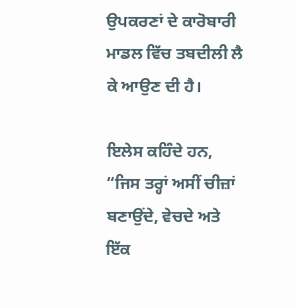ਉਪਕਰਣਾਂ ਦੇ ਕਾਰੋਬਾਰੀ ਮਾਡਲ ਵਿੱਚ ਤਬਦੀਲੀ ਲੈ ਕੇ ਆਉਣ ਦੀ ਹੈ।

ਇਲੇਸ ਕਹਿੰਦੇ ਹਨ, “ਜਿਸ ਤਰ੍ਹਾਂ ਅਸੀਂ ਚੀਜ਼ਾਂ ਬਣਾਉਂਦੇ, ਵੇਚਦੇ ਅਤੇ ਇੱਕ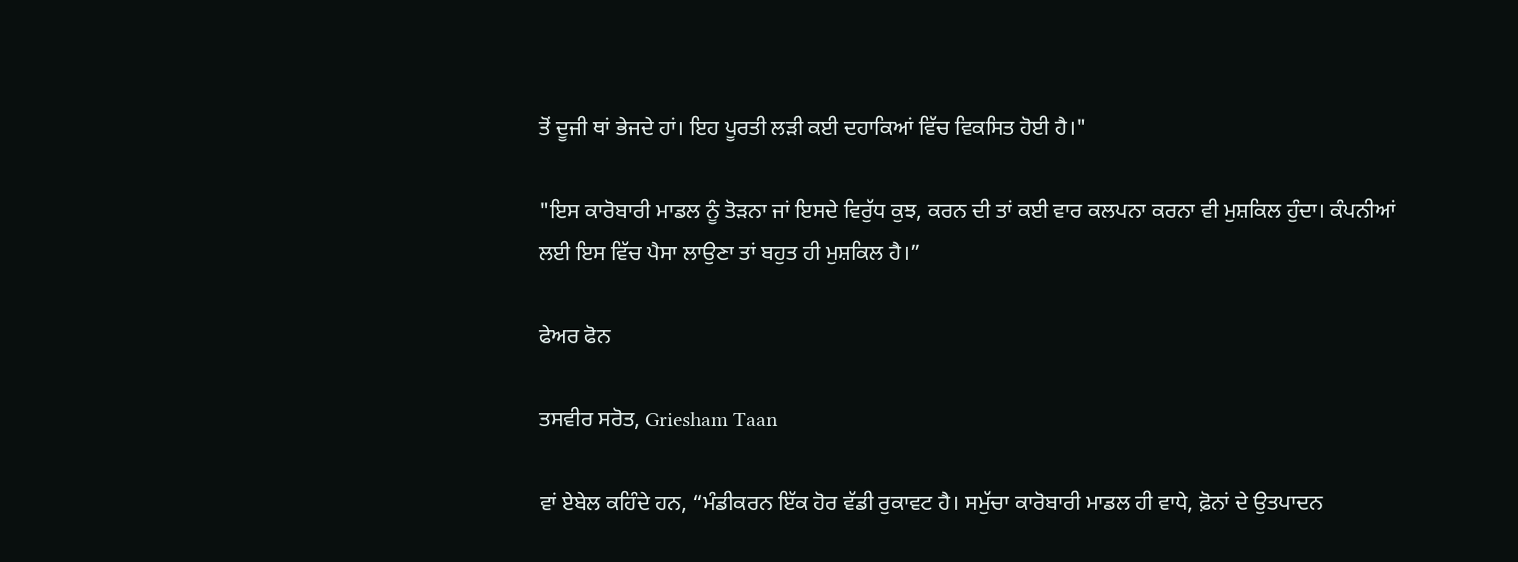ਤੋਂ ਦੂਜੀ ਥਾਂ ਭੇਜਦੇ ਹਾਂ। ਇਹ ਪੂਰਤੀ ਲੜੀ ਕਈ ਦਹਾਕਿਆਂ ਵਿੱਚ ਵਿਕਸਿਤ ਹੋਈ ਹੈ।"

"ਇਸ ਕਾਰੋਬਾਰੀ ਮਾਡਲ ਨੂੰ ਤੋੜਨਾ ਜਾਂ ਇਸਦੇ ਵਿਰੁੱਧ ਕੁਝ, ਕਰਨ ਦੀ ਤਾਂ ਕਈ ਵਾਰ ਕਲਪਨਾ ਕਰਨਾ ਵੀ ਮੁਸ਼ਕਿਲ ਹੁੰਦਾ। ਕੰਪਨੀਆਂ ਲਈ ਇਸ ਵਿੱਚ ਪੈਸਾ ਲਾਉਣਾ ਤਾਂ ਬਹੁਤ ਹੀ ਮੁਸ਼ਕਿਲ ਹੈ।”

ਫੇਅਰ ਫੋਨ

ਤਸਵੀਰ ਸਰੋਤ, Griesham Taan

ਵਾਂ ਏਬੇਲ ਕਹਿੰਦੇ ਹਨ, “ਮੰਡੀਕਰਨ ਇੱਕ ਹੋਰ ਵੱਡੀ ਰੁਕਾਵਟ ਹੈ। ਸਮੁੱਚਾ ਕਾਰੋਬਾਰੀ ਮਾਡਲ ਹੀ ਵਾਧੇ, ਫ਼ੋਨਾਂ ਦੇ ਉਤਪਾਦਨ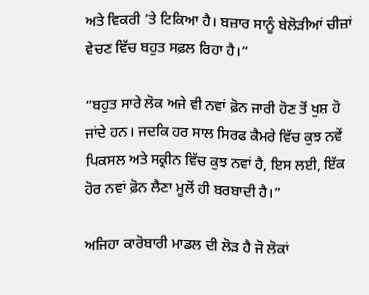ਅਤੇ ਵਿਕਰੀ ’ਤੇ ਟਿਕਿਆ ਹੈ। ਬਜ਼ਾਰ ਸਾਨੂੰ ਬੇਲੋੜੀਆਂ ਚੀਜ਼ਾਂ ਵੇਚਣ ਵਿੱਚ ਬਹੁਤ ਸਫ਼ਲ ਰਿਹਾ ਹੈ।”

“ਬਹੁਤ ਸਾਰੇ ਲੋਕ ਅਜੇ ਵੀ ਨਵਾਂ ਫ਼ੋਨ ਜਾਰੀ ਹੋਣ ਤੋਂ ਖੁਸ਼ ਹੋ ਜਾਂਦੇ ਹਨ। ਜਦਕਿ ਹਰ ਸਾਲ ਸਿਰਫ ਕੈਮਰੇ ਵਿੱਚ ਕੁਝ ਨਵੇਂ ਪਿਕਸਲ ਅਤੇ ਸਕ੍ਰੀਨ ਵਿੱਚ ਕੁਝ ਨਵਾਂ ਹੈ, ਇਸ ਲਈ, ਇੱਕ ਹੋਰ ਨਵਾਂ ਫ਼ੋਨ ਲੈਣਾ ਮੂਲੋਂ ਹੀ ਬਰਬਾਦੀ ਹੈ।”

ਅਜਿਹਾ ਕਾਰੋਬਾਰੀ ਮਾਡਲ ਦੀ ਲੋੜ ਹੈ ਜੋ ਲੋਕਾਂ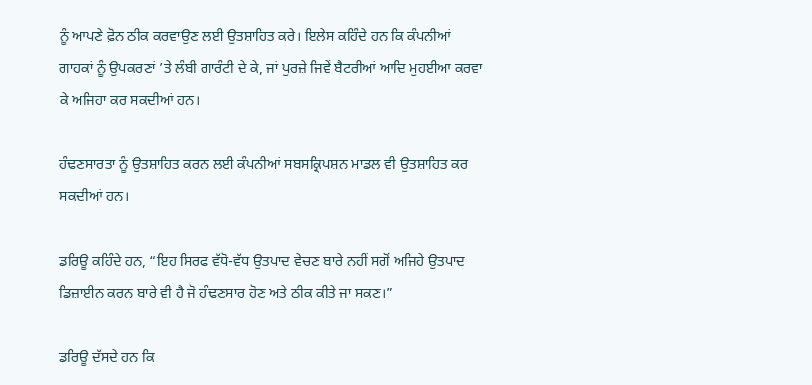ਨੂੰ ਆਪਣੇ ਫ਼ੋਨ ਠੀਕ ਕਰਵਾਉਣ ਲਈ ਉਤਸ਼ਾਹਿਤ ਕਰੇ। ਇਲੇਸ ਕਹਿੰਦੇ ਹਨ ਕਿ ਕੰਪਨੀਆਂ ਗਾਹਕਾਂ ਨੂੰ ਉਪਕਰਣਾਂ ’ਤੇ ਲੰਬੀ ਗਾਰੰਟੀ ਦੇ ਕੇ, ਜਾਂ ਪੁਰਜ਼ੇ ਜਿਵੇਂ ਬੈਟਰੀਆਂ ਆਦਿ ਮੁਹਈਆ ਕਰਵਾ ਕੇ ਅਜਿਹਾ ਕਰ ਸਕਦੀਆਂ ਹਨ।

ਹੰਢਣਸਾਰਤਾ ਨੂੰ ਉਤਸ਼ਾਹਿਤ ਕਰਨ ਲਈ ਕੰਪਨੀਆਂ ਸਬਸਕ੍ਰਿਪਸ਼ਨ ਮਾਡਲ ਵੀ ਉਤਸ਼ਾਹਿਤ ਕਰ ਸਕਦੀਆਂ ਹਨ।

ਡਰਿਊ ਕਹਿੰਦੇ ਹਨ, “ਇਹ ਸਿਰਫ ਵੱਧੋ-ਵੱਧ ਉਤਪਾਦ ਵੇਚਣ ਬਾਰੇ ਨਹੀਂ ਸਗੋਂ ਅਜਿਹੇ ਉਤਪਾਦ ਡਿਜ਼ਾਈਨ ਕਰਨ ਬਾਰੇ ਵੀ ਹੈ ਜੋ ਹੰਢਣਸਾਰ ਹੋਣ ਅਤੇ ਠੀਕ ਕੀਤੇ ਜਾ ਸਕਣ।”

ਡਰਿਊ ਦੱਸਦੇ ਹਨ ਕਿ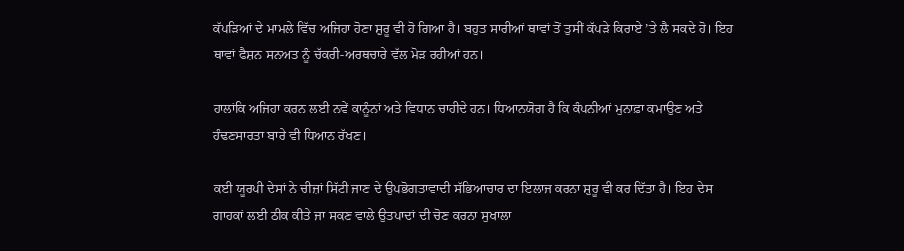ਕੱਪੜਿਆਂ ਦੇ ਮਾਮਲੇ ਵਿੱਚ ਅਜਿਹਾ ਹੋਣਾ ਸ਼ੁਰੂ ਵੀ ਹੋ ਗਿਆ ਹੈ। ਬਹੁਤ ਸਾਰੀਆਂ ਥਾਵਾਂ ਤੋਂ ਤੁਸੀਂ ਕੱਪੜੇ ਕਿਰਾਏ ’ਤੇ ਲੈ ਸਕਦੇ ਹੋ। ਇਹ ਥਾਵਾਂ ਫੈਸ਼ਨ ਸਨਅਤ ਨੂੰ ਚੱਕਰੀ-ਅਰਥਚਾਰੇ ਵੱਲ ਮੋੜ ਰਹੀਆਂ ਹਨ।

ਹਾਲਾਂਕਿ ਅਜਿਹਾ ਕਰਨ ਲਈ ਨਵੇਂ ਕਾਨੂੰਨਾਂ ਅਤੇ ਵਿਧਾਨ ਚਾਹੀਦੇ ਹਨ। ਧਿਆਨਯੋਗ ਹੈ ਕਿ ਕੰਪਨੀਆਂ ਮੁਨਾਫ਼ਾ ਕਮਾਉਣ ਅਤੇ ਹੰਢਣਸਾਰਤਾ ਬਾਰੇ ਵੀ ਧਿਆਨ ਰੱਖਣ।

ਕਈ ਯੂਰਪੀ ਦੇਸਾਂ ਨੇ ਚੀਜ਼ਾਂ ਸਿੱਟੀ ਜਾਣ ਦੇ ਉਪਭੋਗਤਾਵਾਦੀ ਸੱਭਿਆਚਾਰ ਦਾ ਇਲਾਜ ਕਰਨਾ ਸ਼ੁਰੂ ਵੀ ਕਰ ਦਿੱਤਾ ਹੈ। ਇਹ ਦੇਸ ਗਾਹਕਾਂ ਲਈ ਠੀਕ ਕੀਤੇ ਜਾ ਸਕਣ ਵਾਲੇ ਉਤਪਾਦਾਂ ਦੀ ਚੋਣ ਕਰਨਾ ਸੁਖਾਲਾ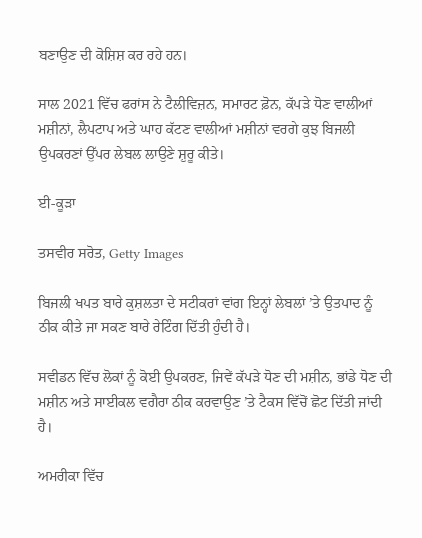ਬਣਾਉਣ ਦੀ ਕੋਸ਼ਿਸ਼ ਕਰ ਰਹੇ ਹਨ।

ਸਾਲ 2021 ਵਿੱਚ ਫਰਾਂਸ ਨੇ ਟੈਲੀਵਿਜ਼ਨ, ਸਮਾਰਟ ਫ਼ੋਨ, ਕੱਪੜੇ ਧੋਣ ਵਾਲੀਆਂ ਮਸ਼ੀਨਾਂ, ਲੈਪਟਾਪ ਅਤੇ ਘਾਹ ਕੱਟਣ ਵਾਲੀਆਂ ਮਸ਼ੀਨਾਂ ਵਰਗੇ ਕੁਝ ਬਿਜਲੀ ਉਪਕਰਣਾਂ ਉੱਪਰ ਲੇਬਲ ਲਾਉਣੇ ਸ਼ੁਰੂ ਕੀਤੇ।

ਈ-ਕੂੜਾ

ਤਸਵੀਰ ਸਰੋਤ, Getty Images

ਬਿਜਲੀ ਖਪਤ ਬਾਰੇ ਕੁਸ਼ਲਤਾ ਦੇ ਸਟੀਕਰਾਂ ਵਾਂਗ ਇਨ੍ਹਾਂ ਲੇਬਲਾਂ ’ਤੇ ਉਤਪਾਦ ਨੂੰ ਠੀਕ ਕੀਤੇ ਜਾ ਸਕਣ ਬਾਰੇ ਰੇਟਿੰਗ ਦਿੱਤੀ ਹੁੰਦੀ ਹੈ।

ਸਵੀਡਨ ਵਿੱਚ ਲੋਕਾਂ ਨੂੰ ਕੋਈ ਉਪਕਰਣ, ਜਿਵੇਂ ਕੱਪੜੇ ਧੋਣ ਦੀ ਮਸ਼ੀਨ, ਭਾਂਡੇ ਧੋਣ ਦੀ ਮਸ਼ੀਨ ਅਤੇ ਸਾਈਕਲ ਵਗੈਰਾ ਠੀਕ ਕਰਵਾਉਣ ’ਤੇ ਟੈਕਸ ਵਿੱਚੋਂ ਛੋਟ ਦਿੱਤੀ ਜਾਂਦੀ ਹੈ।

ਅਮਰੀਕਾ ਵਿੱਚ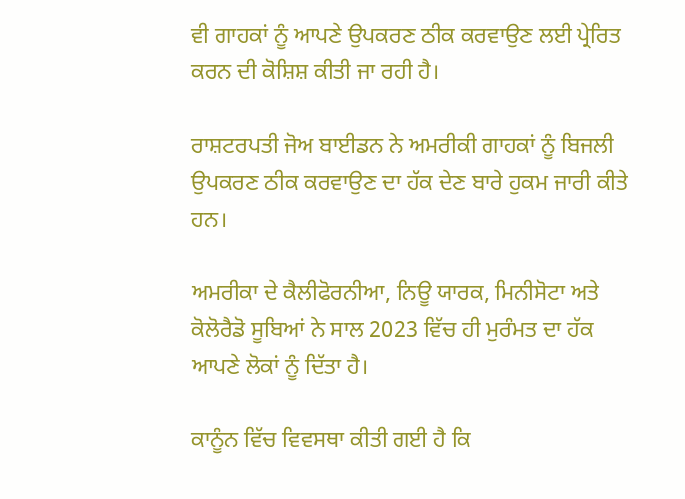ਵੀ ਗਾਹਕਾਂ ਨੂੰ ਆਪਣੇ ਉਪਕਰਣ ਠੀਕ ਕਰਵਾਉਣ ਲਈ ਪ੍ਰੇਰਿਤ ਕਰਨ ਦੀ ਕੋਸ਼ਿਸ਼ ਕੀਤੀ ਜਾ ਰਹੀ ਹੈ।

ਰਾਸ਼ਟਰਪਤੀ ਜੋਅ ਬਾਈਡਨ ਨੇ ਅਮਰੀਕੀ ਗਾਹਕਾਂ ਨੂੰ ਬਿਜਲੀ ਉਪਕਰਣ ਠੀਕ ਕਰਵਾਉਣ ਦਾ ਹੱਕ ਦੇਣ ਬਾਰੇ ਹੁਕਮ ਜਾਰੀ ਕੀਤੇ ਹਨ।

ਅਮਰੀਕਾ ਦੇ ਕੈਲੀਫੋਰਨੀਆ, ਨਿਊ ਯਾਰਕ, ਮਿਨੀਸੋਟਾ ਅਤੇ ਕੋਲੋਰੈਡੋ ਸੂਬਿਆਂ ਨੇ ਸਾਲ 2023 ਵਿੱਚ ਹੀ ਮੁਰੰਮਤ ਦਾ ਹੱਕ ਆਪਣੇ ਲੋਕਾਂ ਨੂੰ ਦਿੱਤਾ ਹੈ।

ਕਾਨੂੰਨ ਵਿੱਚ ਵਿਵਸਥਾ ਕੀਤੀ ਗਈ ਹੈ ਕਿ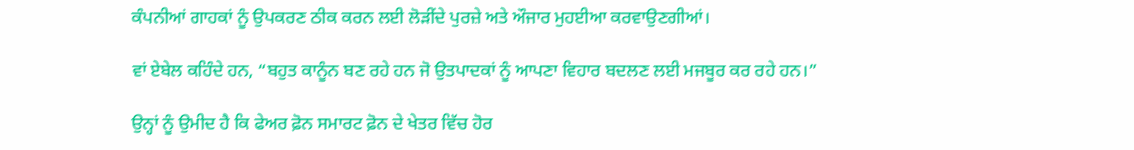ਕੰਪਨੀਆਂ ਗਾਹਕਾਂ ਨੂੰ ਉਪਕਰਣ ਠੀਕ ਕਰਨ ਲਈ ਲੋੜੀਂਦੇ ਪੁਰਜ਼ੇ ਅਤੇ ਔਜਾਰ ਮੁਹਈਆ ਕਰਵਾਉਣਗੀਆਂ।

ਵਾਂ ਏਬੇਲ ਕਹਿੰਦੇ ਹਨ, “ਬਹੁਤ ਕਾਨੂੰਨ ਬਣ ਰਹੇ ਹਨ ਜੋ ਉਤਪਾਦਕਾਂ ਨੂੰ ਆਪਣਾ ਵਿਹਾਰ ਬਦਲਣ ਲਈ ਮਜਬੂਰ ਕਰ ਰਹੇ ਹਨ।”

ਉਨ੍ਹਾਂ ਨੂੰ ਉਮੀਦ ਹੈ ਕਿ ਫੇਅਰ ਫ਼ੋਨ ਸਮਾਰਟ ਫ਼ੋਨ ਦੇ ਖੇਤਰ ਵਿੱਚ ਹੋਰ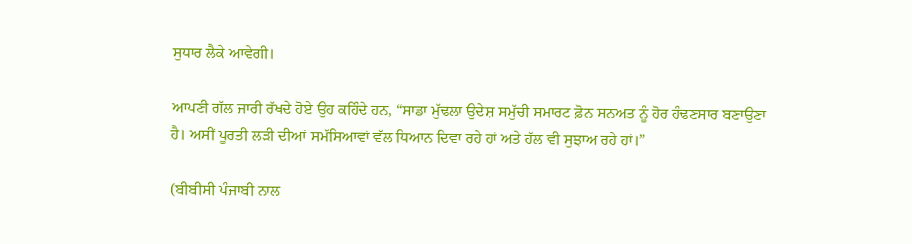ਸੁਧਾਰ ਲੈਕੇ ਆਵੇਗੀ।

ਆਪਣੀ ਗੱਲ ਜਾਰੀ ਰੱਖਦੇ ਹੋਏ ਉਹ ਕਹਿੰਦੇ ਹਨ, “ਸਾਡਾ ਮੁੱਢਲਾ ਉਦੇਸ਼ ਸਮੁੱਚੀ ਸਮਾਰਟ ਫ਼ੋਨ ਸਨਅਤ ਨੂੰ ਹੋਰ ਹੰਢਣਸਾਰ ਬਣਾਉਣਾ ਹੈ। ਅਸੀਂ ਪੂਰਤੀ ਲੜੀ ਦੀਆਂ ਸਮੱਸਿਆਵਾਂ ਵੱਲ ਧਿਆਨ ਦਿਵਾ ਰਹੇ ਹਾਂ ਅਤੇ ਹੱਲ ਵੀ ਸੁਝਾਅ ਰਹੇ ਹਾਂ।”

(ਬੀਬੀਸੀ ਪੰਜਾਬੀ ਨਾਲ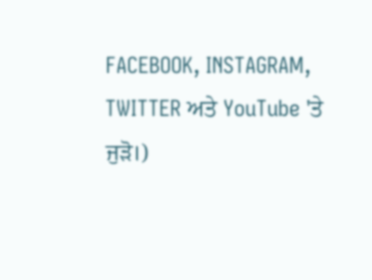FACEBOOK, INSTAGRAM, TWITTER ਅਤੇ YouTube 'ਤੇ ਜੁੜੋ।)